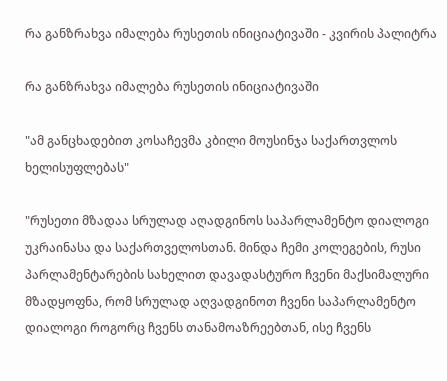რა განზრახვა იმალება რუსეთის ინიციატივაში - კვირის პალიტრა

რა განზრახვა იმალება რუსეთის ინიციატივაში

"ამ განცხადებით კოსაჩევმა კბილი მოუსინჯა საქართვლოს ხელისუფლებას"

"რუსეთი მზადაა სრულად აღადგინოს საპარლამენტო დიალოგი უკრაინასა და საქართველოსთან. მინდა ჩემი კოლეგების, რუსი პარლამენტარების სახელით დავადასტურო ჩვენი მაქსიმალური მზადყოფნა, რომ სრულად აღვადგინოთ ჩვენი საპარლამენტო დიალოგი როგორც ჩვენს თანამოაზრეებთან, ისე ჩვენს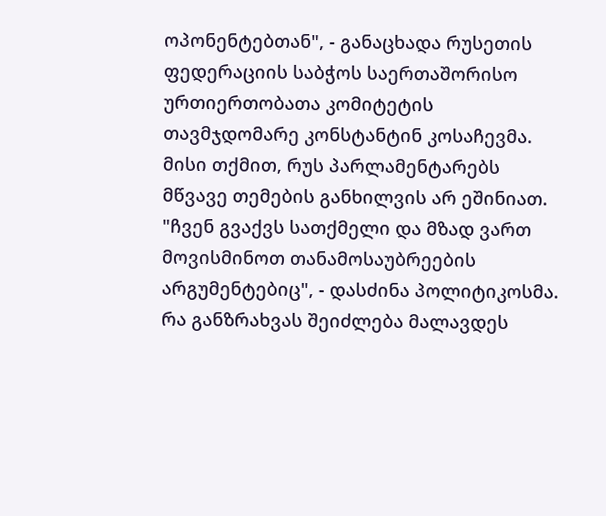ოპონენტებთან", - განაცხადა რუსეთის ფედერაციის საბჭოს საერთაშორისო ურთიერთობათა კომიტეტის თავმჯდომარე კონსტანტინ კოსაჩევმა. მისი თქმით, რუს პარლამენტარებს მწვავე თემების განხილვის არ ეშინიათ. "ჩვენ გვაქვს სათქმელი და მზად ვართ მოვისმინოთ თანამოსაუბრეების არგუმენტებიც", - დასძინა პოლიტიკოსმა. რა განზრახვას შეიძლება მალავდეს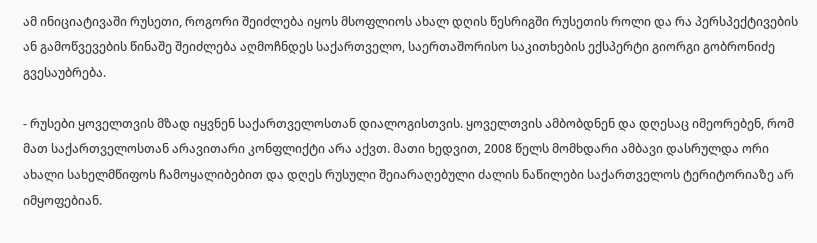ამ ინიციატივაში რუსეთი, როგორი შეიძლება იყოს მსოფლიოს ახალ დღის წესრიგში რუსეთის როლი და რა პერსპექტივების ან გამოწვევების წინაშე შეიძლება აღმოჩნდეს საქართველო, საერთაშორისო საკითხების ექსპერტი გიორგი გობრონიძე გვესაუბრება.

- რუსები ყოველთვის მზად იყვნენ საქართველოსთან დიალოგისთვის. ყოველთვის ამბობდნენ და დღესაც იმეორებენ, რომ მათ საქართველოსთან არავითარი კონფლიქტი არა აქვთ. მათი ხედვით, 2008 წელს მომხდარი ამბავი დასრულდა ორი ახალი სახელმწიფოს ჩამოყალიბებით და დღეს რუსული შეიარაღებული ძალის ნაწილები საქართველოს ტერიტორიაზე არ იმყოფებიან.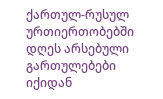ქართულ-რუსულ ურთიერთობებში დღეს არსებული გართულებები იქიდან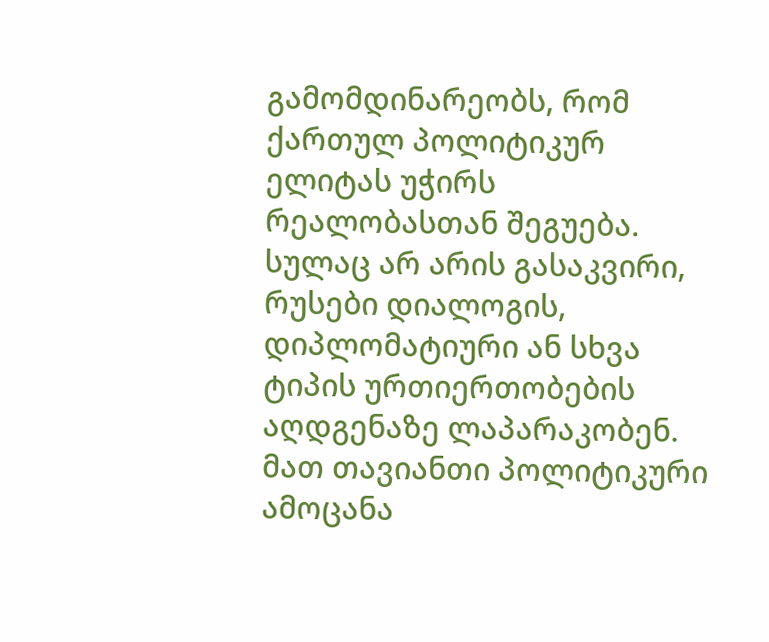გამომდინარეობს, რომ ქართულ პოლიტიკურ ელიტას უჭირს რეალობასთან შეგუება. სულაც არ არის გასაკვირი, რუსები დიალოგის, დიპლომატიური ან სხვა ტიპის ურთიერთობების აღდგენაზე ლაპარაკობენ. მათ თავიანთი პოლიტიკური ამოცანა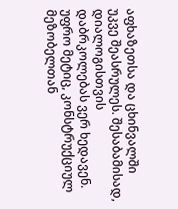აფხაზეთსა და ცხინვალში უკვე შეასრულეს. შესაბამისად, დიალოგისთვის დაბრკოლებას ვერ ხედავენ. უფრო მეტიც, კონსტრუქციულ მეზობელთან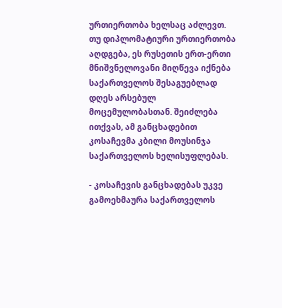ურთიერთობა ხელსაც აძლევთ. თუ დიპლომატიური ურთიერთობა აღდგება, ეს რუსეთის ერთ-ერთი მნიშვნელოვანი მიღწევა იქნება საქართველოს შესაგუებლად დღეს არსებულ მოცემულობასთან. შეიძლება ითქვას, ამ განცხადებით კოსაჩევმა კბილი მოუსინჯა საქართველოს ხელისუფლებას.

- კოსაჩევის განცხადებას უკვე გამოეხმაურა საქართველოს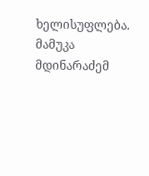ხელისუფლება. მამუკა მდინარაძემ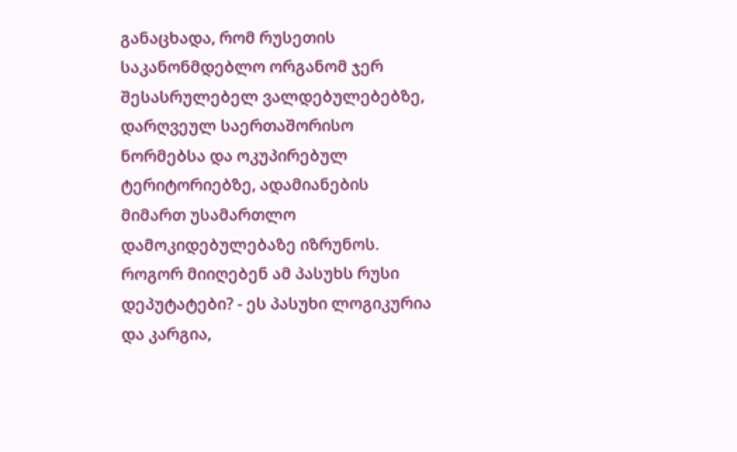განაცხადა, რომ რუსეთის საკანონმდებლო ორგანომ ჯერ შესასრულებელ ვალდებულებებზე, დარღვეულ საერთაშორისო ნორმებსა და ოკუპირებულ ტერიტორიებზე, ადამიანების მიმართ უსამართლო დამოკიდებულებაზე იზრუნოს. როგორ მიიღებენ ამ პასუხს რუსი დეპუტატები? - ეს პასუხი ლოგიკურია და კარგია,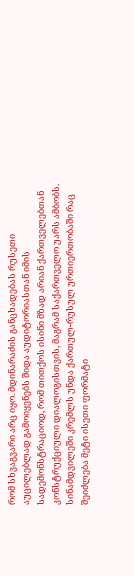რომ სხვაგვარი არც იყო. მდინარაძის განცხადებას რუსეთი აუცილებლად გამოიყენებს შიდა აუდიტორიასთან იმის სადემონსტრაციოდ, რომ თითქოს ისინი მზად არიან ქართველებთან კონსტრუქციული დიალოგისთვის, მაგრამ საქართველო უარს ამბობს. სინამდვილეში კრემლს უნდა ქართულ-რუსულ ურთიერთობაში რაც შეიძლება მეტი ისეთი ფორმატი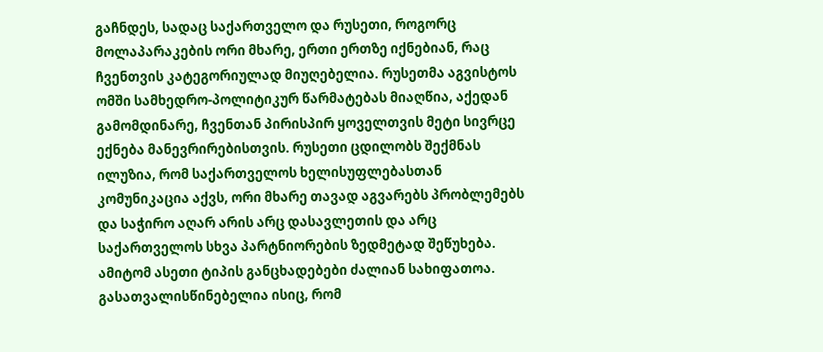გაჩნდეს, სადაც საქართველო და რუსეთი, როგორც მოლაპარაკების ორი მხარე, ერთი ერთზე იქნებიან, რაც ჩვენთვის კატეგორიულად მიუღებელია. რუსეთმა აგვისტოს ომში სამხედრო-პოლიტიკურ წარმატებას მიაღწია, აქედან გამომდინარე, ჩვენთან პირისპირ ყოველთვის მეტი სივრცე ექნება მანევრირებისთვის. რუსეთი ცდილობს შექმნას ილუზია, რომ საქართველოს ხელისუფლებასთან კომუნიკაცია აქვს, ორი მხარე თავად აგვარებს პრობლემებს და საჭირო აღარ არის არც დასავლეთის და არც საქართველოს სხვა პარტნიორების ზედმეტად შეწუხება. ამიტომ ასეთი ტიპის განცხადებები ძალიან სახიფათოა. გასათვალისწინებელია ისიც, რომ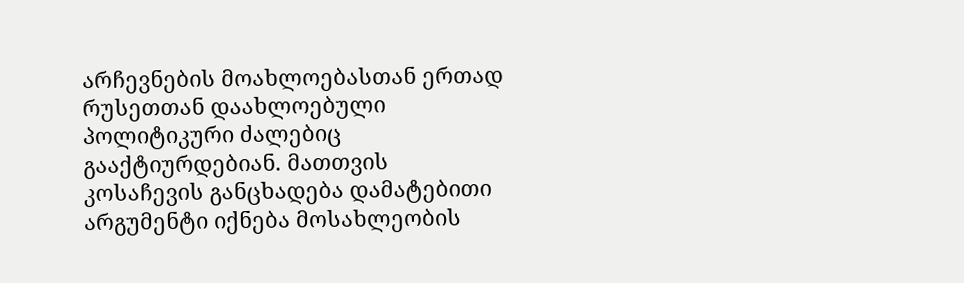არჩევნების მოახლოებასთან ერთად რუსეთთან დაახლოებული პოლიტიკური ძალებიც გააქტიურდებიან. მათთვის კოსაჩევის განცხადება დამატებითი არგუმენტი იქნება მოსახლეობის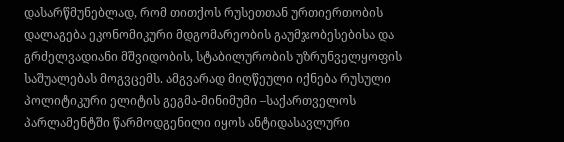დასარწმუნებლად, რომ თითქოს რუსეთთან ურთიერთობის დალაგება ეკონომიკური მდგომარეობის გაუმჯობესებისა და გრძელვადიანი მშვიდობის, სტაბილურობის უზრუნველყოფის საშუალებას მოგვცემს. ამგვარად მიღწეული იქნება რუსული პოლიტიკური ელიტის გეგმა-მინიმუმი –საქართველოს პარლამენტში წარმოდგენილი იყოს ანტიდასავლური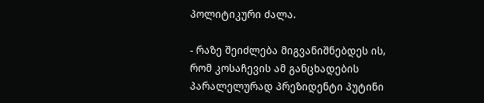პოლიტიკური ძალა.

- რაზე შეიძლება მიგვანიშნებდეს ის, რომ კოსაჩევის ამ განცხადების პარალელურად პრეზიდენტი პუტინი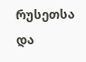რუსეთსა და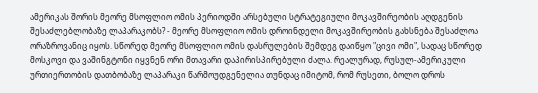ამერიკას შორის მეორე მსოფლიო ომის პერიოდში არსებული სტრატეგიული მოკავშირეობის აღდგენის შესაძლებლობაზე ლაპარაკობს? - მეორე მსოფლიო ომის დროინდელი მოკავშირეობის გახსნება შესაძლოა ორაზროვანიც იყოს. სწორედ მეორე მსოფლიო ომის დასრულების შემდეგ დაიწყო "ცივი ომი", სადაც სწორედ მოსკოვი და ვაშინგტონი იყვნენ ორი მთავარი დაპირისპირებული ძალა. რეალურად, რუსულ-ამერიკული ურთიერთობის დათბობაზე ლაპარაკი წარმოუდგენელია თუნდაც იმიტომ, რომ რუსეთი, ბოლო დროს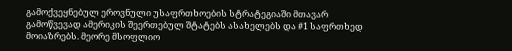გამოქვეყნებულ ეროვნული უსაფრთხოების სტრატეგიაში მთავარ გამოწვევად ამერიკის შეერთებულ შტატებს ასახელებს და #1 საფრთხედ მოიაზრებს. მეორე მსოფლიო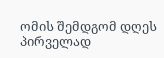ომის შემდგომ დღეს პირველად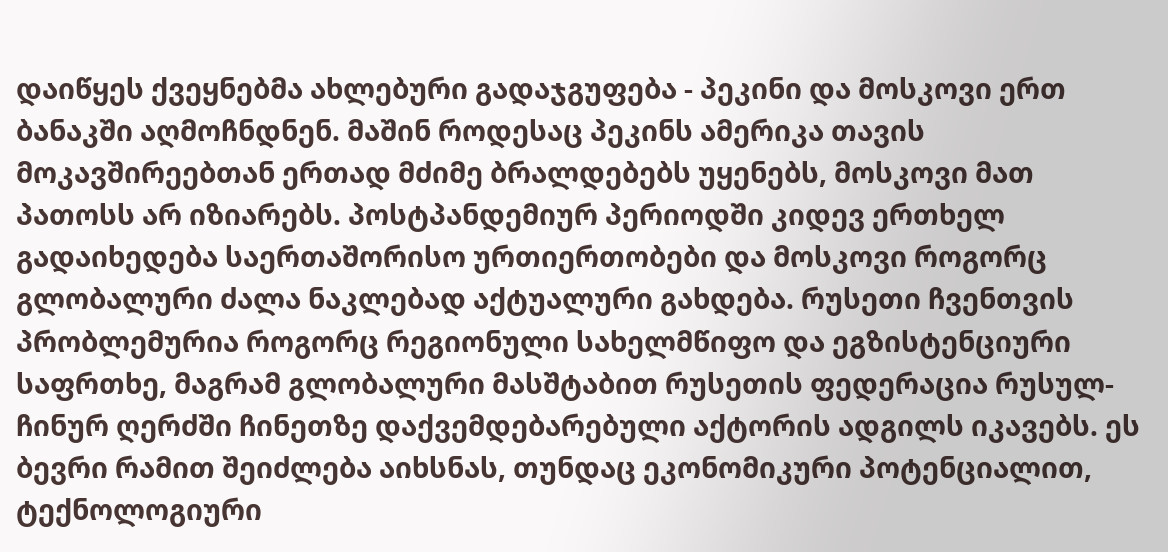დაიწყეს ქვეყნებმა ახლებური გადაჯგუფება - პეკინი და მოსკოვი ერთ ბანაკში აღმოჩნდნენ. მაშინ როდესაც პეკინს ამერიკა თავის მოკავშირეებთან ერთად მძიმე ბრალდებებს უყენებს, მოსკოვი მათ პათოსს არ იზიარებს. პოსტპანდემიურ პერიოდში კიდევ ერთხელ გადაიხედება საერთაშორისო ურთიერთობები და მოსკოვი როგორც გლობალური ძალა ნაკლებად აქტუალური გახდება. რუსეთი ჩვენთვის პრობლემურია როგორც რეგიონული სახელმწიფო და ეგზისტენციური საფრთხე, მაგრამ გლობალური მასშტაბით რუსეთის ფედერაცია რუსულ-ჩინურ ღერძში ჩინეთზე დაქვემდებარებული აქტორის ადგილს იკავებს. ეს ბევრი რამით შეიძლება აიხსნას, თუნდაც ეკონომიკური პოტენციალით, ტექნოლოგიური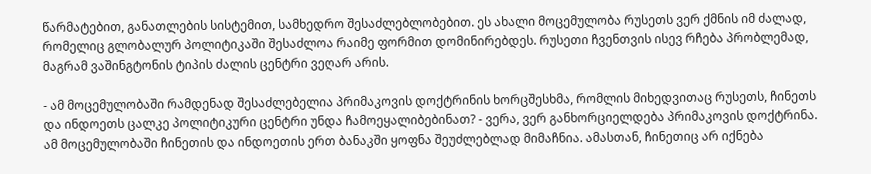წარმატებით, განათლების სისტემით, სამხედრო შესაძლებლობებით. ეს ახალი მოცემულობა რუსეთს ვერ ქმნის იმ ძალად, რომელიც გლობალურ პოლიტიკაში შესაძლოა რაიმე ფორმით დომინირებდეს. რუსეთი ჩვენთვის ისევ რჩება პრობლემად, მაგრამ ვაშინგტონის ტიპის ძალის ცენტრი ვეღარ არის.

- ამ მოცემულობაში რამდენად შესაძლებელია პრიმაკოვის დოქტრინის ხორცშესხმა, რომლის მიხედვითაც რუსეთს, ჩინეთს და ინდოეთს ცალკე პოლიტიკური ცენტრი უნდა ჩამოეყალიბებინათ? - ვერა, ვერ განხორციელდება პრიმაკოვის დოქტრინა. ამ მოცემულობაში ჩინეთის და ინდოეთის ერთ ბანაკში ყოფნა შეუძლებლად მიმაჩნია. ამასთან, ჩინეთიც არ იქნება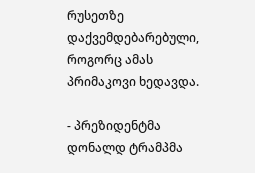რუსეთზე დაქვემდებარებული, როგორც ამას პრიმაკოვი ხედავდა.

- პრეზიდენტმა დონალდ ტრამპმა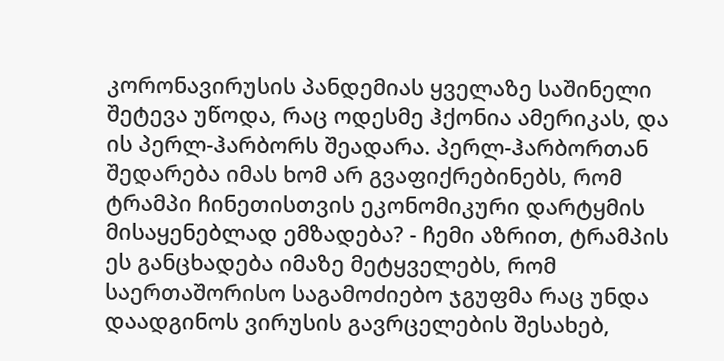კორონავირუსის პანდემიას ყველაზე საშინელი შეტევა უწოდა, რაც ოდესმე ჰქონია ამერიკას, და ის პერლ-ჰარბორს შეადარა. პერლ-ჰარბორთან შედარება იმას ხომ არ გვაფიქრებინებს, რომ ტრამპი ჩინეთისთვის ეკონომიკური დარტყმის მისაყენებლად ემზადება? - ჩემი აზრით, ტრამპის ეს განცხადება იმაზე მეტყველებს, რომ საერთაშორისო საგამოძიებო ჯგუფმა რაც უნდა დაადგინოს ვირუსის გავრცელების შესახებ,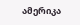ამერიკა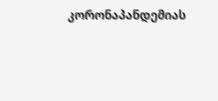კორონაპანდემიას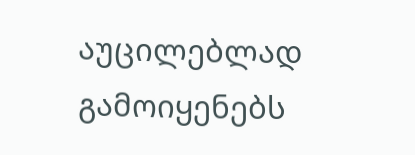აუცილებლად გამოიყენებს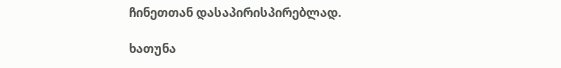ჩინეთთან დასაპირისპირებლად.

ხათუნა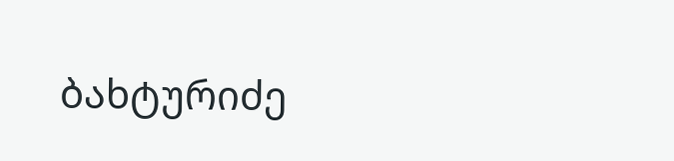ბახტურიძე